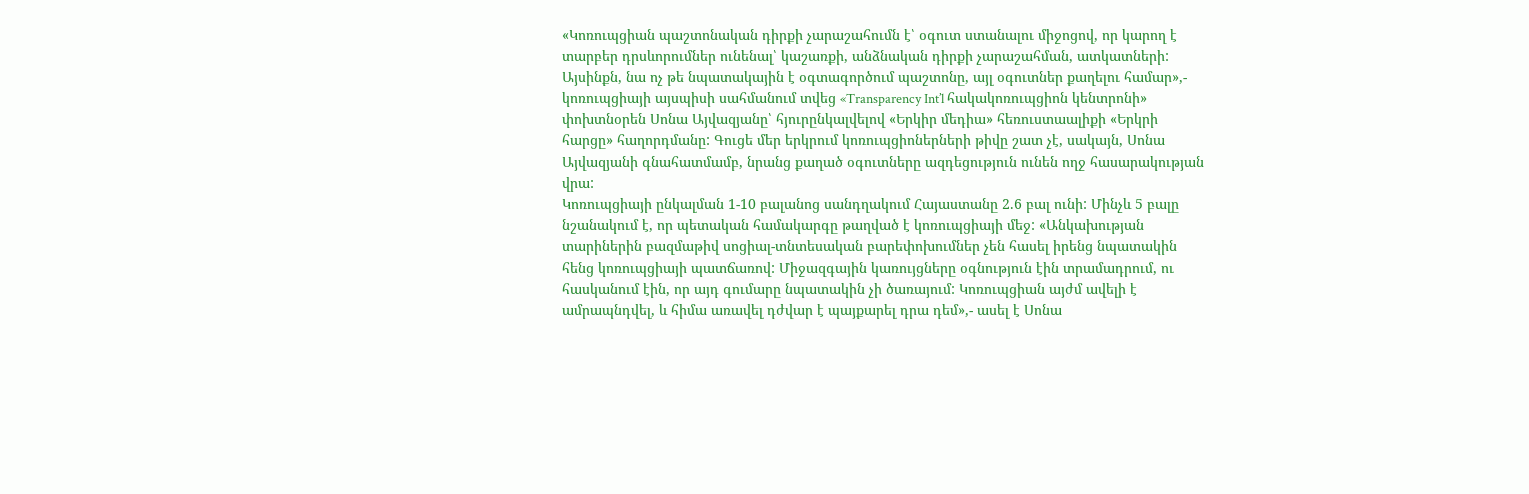«Կոռուպցիան պաշտոնական դիրքի չարաշահումն է՝ օգուտ ստանալու միջոցով, որ կարող է տարբեր դրսևորումներ ունենալ՝ կաշառքի, անձնական դիրքի չարաշահման, ատկատների: Այսինքն, նա ոչ թե նպատակային է օգտագործում պաշտոնը, այլ օգուտներ քաղելու համար»,- կոռուպցիայի այսպիսի սահմանում տվեց «Transparency Int’l հակակոռուպցիոն կենտրոնի» փոխտնօրեն Սոնա Այվազյանը՝ հյուրընկալվելով «Երկիր մեդիա» հեռուստաալիքի «Երկրի հարցը» հաղորդմանը: Գուցե մեր երկրում կոռուպցիոներների թիվը շատ չէ, սակայն, Սոնա Այվազյանի գնահատմամբ, նրանց քաղած օգուտները ազդեցություն ունեն ողջ հասարակության վրա:
Կոռուպցիայի ընկալման 1-10 բալանոց սանդղակում Հայաստանը 2.6 բալ ունի: Մինչև 5 բալը նշանակում է, որ պետական համակարգը թաղված է կոռուպցիայի մեջ: «Անկախության տարիներին բազմաթիվ սոցիալ-տնտեսական բարեփոխումներ չեն հասել իրենց նպատակին հենց կոռուպցիայի պատճառով: Միջազգային կառույցները օգնություն էին տրամադրում, ու հասկանում էին, որ այդ գումարը նպատակին չի ծառայում: Կոռուպցիան այժմ ավելի է ամրապնդվել, և հիմա առավել դժվար է պայքարել դրա դեմ»,- ասել է Սոնա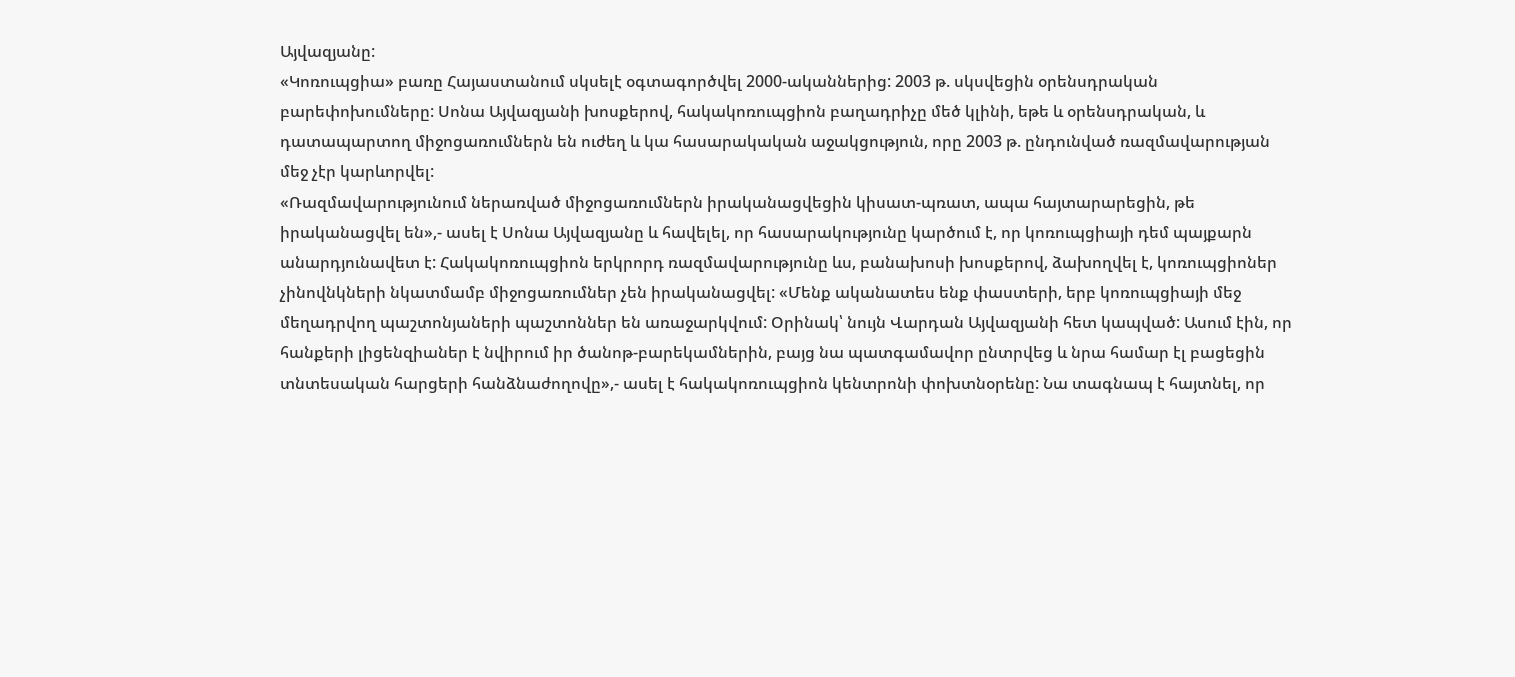Այվազյանը:
«Կոռուպցիա» բառը Հայաստանում սկսելէ օգտագործվել 2000-ականներից: 2003 թ. սկսվեցին օրենսդրական բարեփոխումները: Սոնա Այվազյանի խոսքերով, հակակոռուպցիոն բաղադրիչը մեծ կլինի, եթե և օրենսդրական, և դատապարտող միջոցառումներն են ուժեղ և կա հասարակական աջակցություն, որը 2003 թ. ընդունված ռազմավարության մեջ չէր կարևորվել:
«Ռազմավարությունում ներառված միջոցառումներն իրականացվեցին կիսատ-պռատ, ապա հայտարարեցին, թե իրականացվել են»,- ասել է Սոնա Այվազյանը և հավելել, որ հասարակությունը կարծում է, որ կոռուպցիայի դեմ պայքարն անարդյունավետ է: Հակակոռուպցիոն երկրորդ ռազմավարությունը ևս, բանախոսի խոսքերով, ձախողվել է, կոռուպցիոներ չինովնկների նկատմամբ միջոցառումներ չեն իրականացվել: «Մենք ականատես ենք փաստերի, երբ կոռուպցիայի մեջ մեղադրվող պաշտոնյաների պաշտոններ են առաջարկվում: Օրինակ՝ նույն Վարդան Այվազյանի հետ կապված: Ասում էին, որ հանքերի լիցենզիաներ է նվիրում իր ծանոթ-բարեկամներին, բայց նա պատգամավոր ընտրվեց և նրա համար էլ բացեցին տնտեսական հարցերի հանձնաժողովը»,- ասել է հակակոռուպցիոն կենտրոնի փոխտնօրենը: Նա տագնապ է հայտնել, որ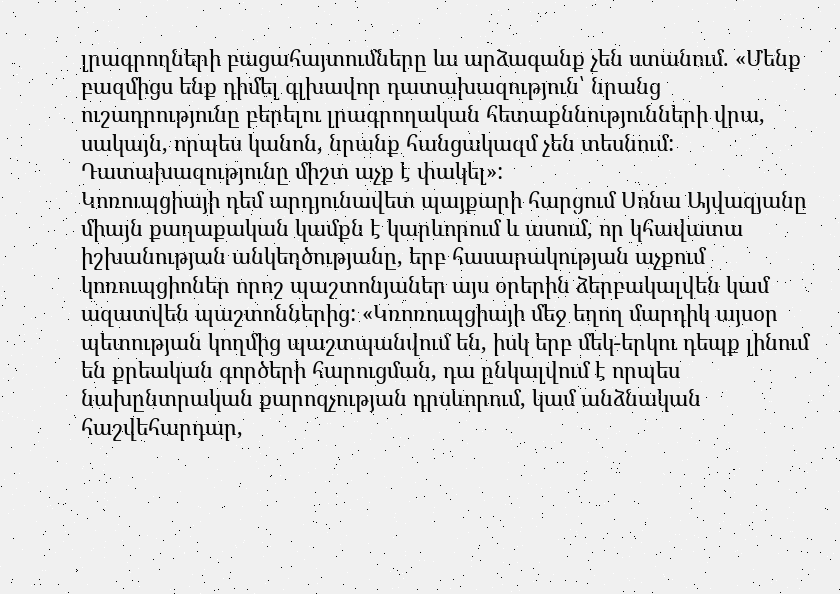լրագրողների բացահայտումները ևս արձագանք չեն ստանում. «Մենք բազմիցս ենք դիմել գլխավոր դատախազություն՝ նրանց ուշադրությունը բերելու լրագրողական հետաքննությունների վրա, սակայն, որպես կանոն, նրանք հանցակազմ չեն տեսնում: Դատախազությունը միշտ աչք է փակել»:
Կոռուպցիայի դեմ արդյունավետ պայքարի հարցում Սոնա Այվազյանը միայն քաղաքական կամքն է կարևորում և ասում, որ կհավատա իշխանության անկեղծությանը, երբ հասարակության աչքում կոռուպցիոներ որոշ պաշտոնյաներ այս օրերին ձերբակալվեն կամ ազատվեն պաշտոններից: «Կռոռուպցիայի մեջ եղող մարդիկ այսօր պետության կողմից պաշտպանվում են, իսկ երբ մեկ-երկու դեպք լինում են քրեական գործերի հարուցման, դա ընկալվում է որպես նախընտրական քարոզչության դրսևորում, կամ անձնական հաշվեհարդար,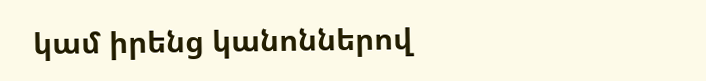կամ իրենց կանոններով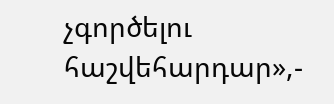չգործելու հաշվեհարդար»,-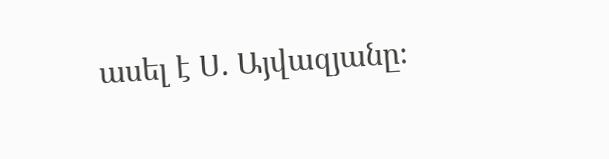ասել է Ս. Այվազյանը։